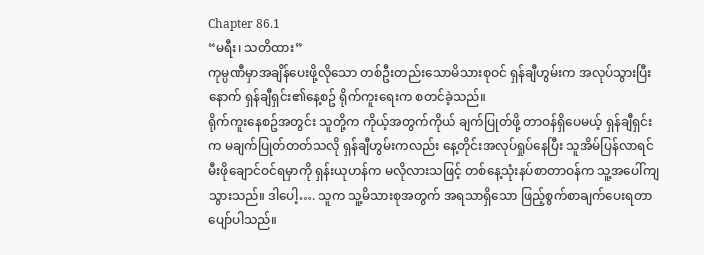Chapter 86.1
“မရီး၊ သတိထား”
ကုမ္ပဏီမှာအချိန်ပေးဖို့လိုသော တစ်ဦးတည်းသောမိသားစုဝင် ရှန်ချီဟွမ်းက အလုပ်သွားပြီးနောက် ရှန်ချီရှင်း၏နေ့စဥ် ရိုက်ကူးရေးက စတင်ခဲ့သည်။
ရိုက်ကူးနေစဥ်အတွင်း သူတို့က ကိုယ့်အတွက်ကိုယ် ချက်ပြုတ်ဖို့ တာဝန်ရှိပေမယ့် ရှန်ချီရှင်းက မချက်ပြုတ်တတ်သလို ရှန်ချီဟွမ်းကလည်း နေ့တိုင်းအလုပ်ရှုပ်နေပြီး သူအိမ်ပြန်လာရင် မီးဖိုချောင်ဝင်ရမှာကို ရှန်းယုဟန်က မလိုလားသဖြင့် တစ်နေ့သုံးနပ်စာတာဝန်က သူ့အပေါ်ကျသွားသည်။ ဒါပေါ့…. သူက သူ့မိသားစုအတွက် အရသာရှိသော ဖြည့်စွက်စာချက်ပေးရတာ ပျော်ပါသည်။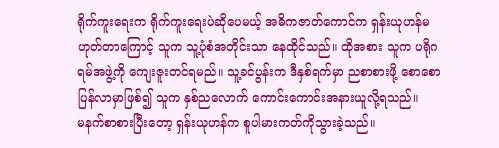ရိုက်ကူးရေးက ရိုက်ကူးရေးပဲဆိုပေမယ့် အဓိကဇာတ်ကောင်က ရှန်းယုဟန်မဟုတ်တာကြောင့် သူက သူ့ပုံစံအတိုင်းသာ နေထိုင်သည်။ ထိုအစား သူက ပရိုဂရမ်အဖွဲ့ကို ကျေးဇူးတင်ရမည်။ သူ့ခင်ပွန်းက ဒီနှစ်ရက်မှာ ညစာစားဖို့ စောစောပြန်လာမှာဖြစ်၍ သူက နှစ်ညလောက် ကောင်းကောင်းအနားယူလို့ရသည်။
မနက်စာစားပြီးတော့ ရှန်းယုဟန်က စူပါမားကတ်ကိုသွားခဲ့သည်။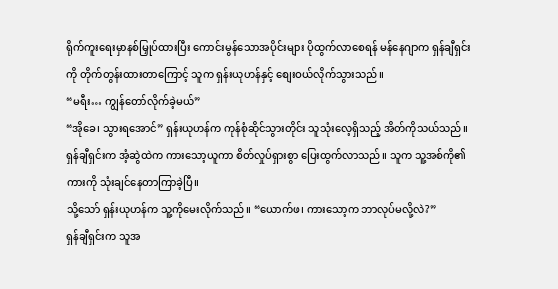ရိုက်ကူးရေးမှာနစ်မြှုပ်ထားပြီး ကောင်းမွန်သောအပိုင်းများ ပိုထွက်လာစေရန် မန်နေဂျာက ရှန်ချီရှင်းကို တိုက်တွန်းထားတာကြောင့် သူက ရှန်းယုဟန်နှင့် စျေးဝယ်လိုက်သွားသည်။
“မရီး… ကျွန်တော်လိုက်ခဲ့မယ်”
“အိုခေ၊ သွားရအောင်” ရှန်းယုဟန်က ကုန်စုံဆိုင်သွားတိုင်း သူသုံးလေ့ရှိသည့် အိတ်ကိုသယ်သည်။
ရှန်ချီရှင်းက အံ့ဆွဲထဲက ကားသော့ယူကာ စိတ်လှုပ်ရှားစွာ ပြေးထွက်လာသည်။ သူက သူ့အစ်ကို၏ကားကို သုံးချင်နေတာကြာခဲ့ပြီ။
သို့သော် ရှန်းယုဟန်က သူ့ကိုမေးလိုက်သည်။ “ယောက်ဖ၊ ကားသော့က ဘာလုပ်မလို့လဲ?”
ရှန်ချီရှင်းက သူအ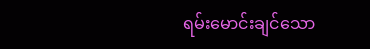ရမ်းမောင်းချင်သော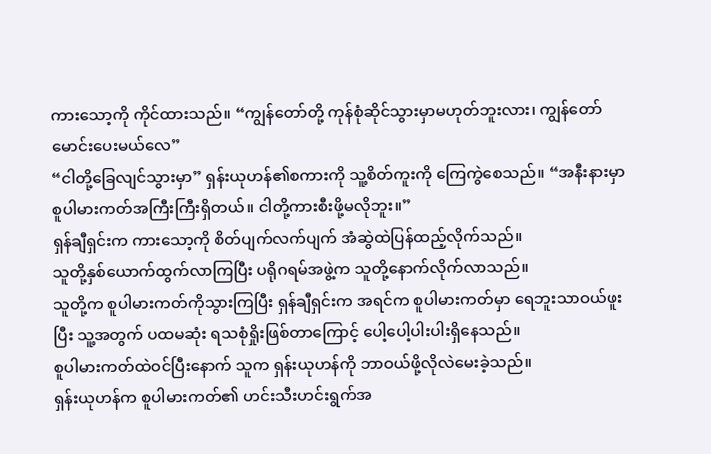ကားသော့ကို ကိုင်ထားသည်။ “ကျွန်တော်တို့ ကုန်စုံဆိုင်သွားမှာမဟုတ်ဘူးလား၊ ကျွန်တော်မောင်းပေးမယ်လေ”
“ငါတို့ခြေလျင်သွားမှာ” ရှန်းယုဟန်၏စကားကို သူ့စိတ်ကူးကို ကြေကွဲစေသည်။ “အနီးနားမှာ စူပါမားကတ်အကြီးကြီးရှိတယ်။ ငါတို့ကားစီးဖို့မလိုဘူး။”
ရှန်ချီရှင်းက ကားသော့ကို စိတ်ပျက်လက်ပျက် အံဆွဲထဲပြန်ထည့်လိုက်သည်။
သူတို့နှစ်ယောက်ထွက်လာကြပြီး ပရိုဂရမ်အဖွဲ့က သူတို့နောက်လိုက်လာသည်။
သူတို့က စူပါမားကတ်ကိုသွားကြပြီး ရှန်ချီရှင်းက အရင်က စူပါမားကတ်မှာ ရေဘူးသာဝယ်ဖူးပြီး သူ့အတွက် ပထမဆုံး ရသစုံရှိုးဖြစ်တာကြောင့် ပေါ့ပေါ့ပါးပါးရှိနေသည်။
စူပါမားကတ်ထဲဝင်ပြီးနောက် သူက ရှန်းယုဟန်ကို ဘာဝယ်ဖို့လိုလဲမေးခဲ့သည်။
ရှန်းယုဟန်က စူပါမားကတ်၏ ဟင်းသီးဟင်းရွက်အ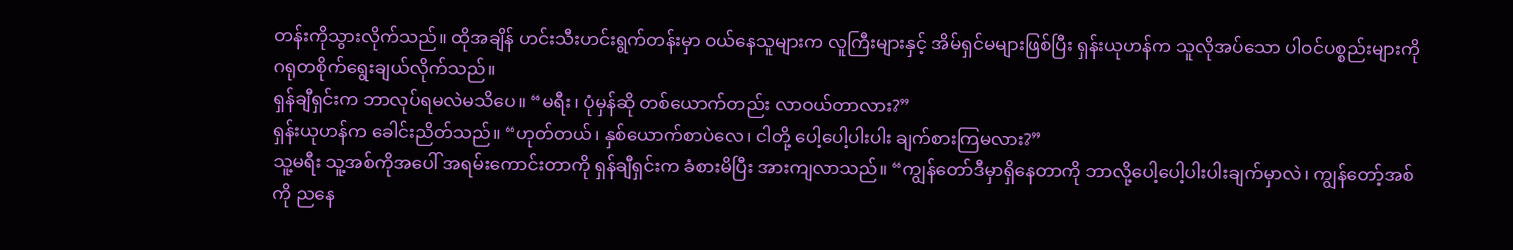တန်းကိုသွားလိုက်သည်။ ထိုအချိန် ဟင်းသီးဟင်းရွက်တန်းမှာ ဝယ်နေသူများက လူကြီးများနှင့် အိမ်ရှင်မများဖြစ်ပြီး ရှန်းယုဟန်က သူလိုအပ်သော ပါဝင်ပစ္စည်းများကို ဂရုတစိုက်ရွေးချယ်လိုက်သည်။
ရှန်ချီရှင်းက ဘာလုပ်ရမလဲမသိပေ။ “မရီး၊ ပုံမှန်ဆို တစ်ယောက်တည်း လာဝယ်တာလား?”
ရှန်းယုဟန်က ခေါင်းညိတ်သည်။ “ဟုတ်တယ်၊ နှစ်ယောက်စာပဲလေ၊ ငါတို့ ပေါ့ပေါ့ပါးပါး ချက်စားကြမလား?”
သူ့မရီး သူ့အစ်ကိုအပေါ် အရမ်းကောင်းတာကို ရှန်ချီရှင်းက ခံစားမိပြီး အားကျလာသည်။ “ကျွန်တော်ဒီမှာရှိနေတာကို ဘာလို့ပေါ့ပေါ့ပါးပါးချက်မှာလဲ၊ ကျွန်တော့်အစ်ကို ညနေ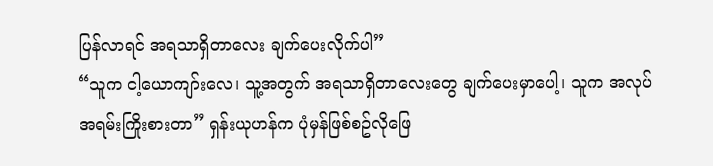ပြန်လာရင် အရသာရှိတာလေး ချက်ပေးလိုက်ပါ”
“သူက ငါ့ယောကျာ်းလေ၊ သူ့အတွက် အရသာရှိတာလေးတွေ ချက်ပေးမှာပေါ့၊ သူက အလုပ်အရမ်းကြိုးစားတာ” ရှန်းယုဟန်က ပုံမှန်ဖြစ်စဥ်လိုဖြေ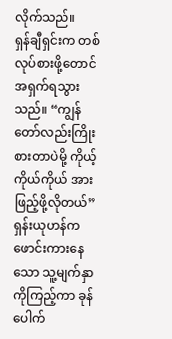လိုက်သည်။
ရှန်ချီရှင်းက တစ်လုပ်စားဖို့တောင် အရှက်ရသွားသည်။ “ကျွန်တော်လည်းကြိုးစားတာပဲမို့ ကိုယ့်ကိုယ်ကိုယ် အားဖြည့်ဖို့လိုတယ်”
ရှန်းယုဟန်က ဖောင်းကားနေသော သူ့မျက်နှာကိုကြည့်ကာ ခုန်ပေါက်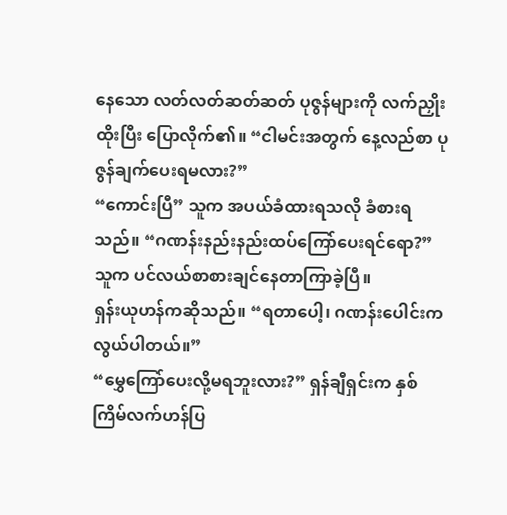နေသော လတ်လတ်ဆတ်ဆတ် ပုဇွန်များကို လက်ညှိုးထိုးပြီး ပြောလိုက်၏။ “ငါမင်းအတွက် နေ့လည်စာ ပုဇွန်ချက်ပေးရမလား?”
“ကောင်းပြီ” သူက အပယ်ခံထားရသလို ခံစားရသည်။ “ဂဏန်းနည်းနည်းထပ်ကြော်ပေးရင်ရော?” သူက ပင်လယ်စာစားချင်နေတာကြာခဲ့ပြီ။
ရှန်းယုဟန်ကဆိုသည်။ “ရတာပေါ့၊ ဂဏန်းပေါင်းကလွယ်ပါတယ်။”
“မွှေကြော်ပေးလို့မရဘူးလား?” ရှန်ချီရှင်းက နှစ်ကြိမ်လက်ဟန်ပြ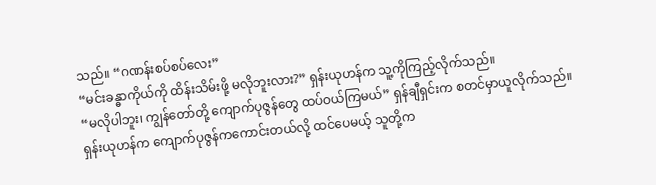သည်။ “ဂဏန်းစပ်စပ်လေး”
“မင်းခန္ဓာကိုယ်ကို ထိန်းသိမ်းဖို့ မလိုဘူးလား?” ရှန်းယုဟန်က သူ့ကိုကြည့်လိုက်သည်။
“မလိုပါဘူး၊ ကျွန်တော်တို့ ကျောက်ပုဇွန်တွေ ထပ်ဝယ်ကြမယ်” ရှန်ချီရှင်းက စတင်မှာယူလိုက်သည်။
ရှန်းယုဟန်က ကျောက်ပုဇွန်ကကောင်းတယ်လို့ ထင်ပေမယ့် သူတို့က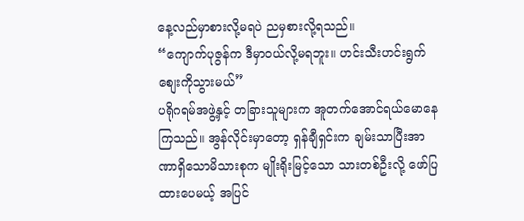နေ့လည်မှာစားလို့မရပဲ ညမှစားလို့ရသည်။
“ကျောက်ပုဇွန်က ဒီမှာဝယ်လို့မရဘူး။ ဟင်းသီးဟင်းရွက်စျေးကိုသွားမယ်”
ပရိုဂရမ်အဖွဲ့နှင့် တခြားသူများက အူတက်အောင်ရယ်မောနေကြသည်။ အွန်လိုင်းမှာတော့ ရှန်ချီရှင်းက ချမ်းသာပြီးအာဏာရှိသောမိသားစုက မျိုးရိုးမြင့်သော သားတစ်ဦးလို့ ဖော်ပြထားပေမယ့် အပြင်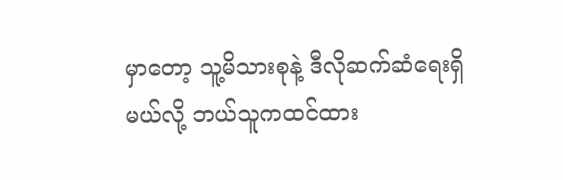မှာတော့ သူ့မိသားစုနဲ့ ဒီလိုဆက်ဆံရေးရှိမယ်လို့ ဘယ်သူကထင်ထား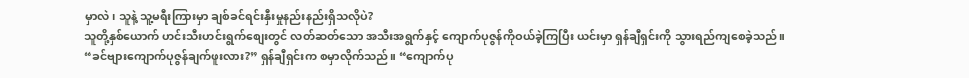မှာလဲ၊ သူနဲ့ သူ့မရီးကြားမှာ ချစ်ခင်ရင်းနှီးမှုနည်းနည်းရှိသလိုပဲ?
သူတို့နှစ်ယောက် ဟင်းသီးဟင်းရွက်စျေးတွင် လတ်ဆတ်သော အသီးအရွက်နှင့် ကျောက်ပုဇွန်ကိုဝယ်ခဲ့ကြပြီး ယင်းမှာ ရှန်ချီရှင်းကို သွားရည်ကျစေခဲ့သည်။
“ခင်ဗျားကျောက်ပုဇွန်ချက်ဖူးလား?” ရှန်ချီရှင်းက စမှာလိုက်သည်။ “ကျောက်ပု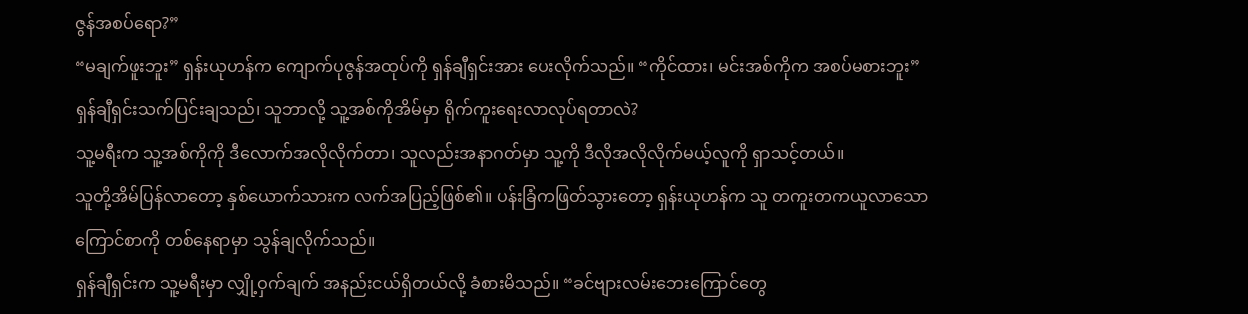ဇွန်အစပ်ရော?”
“မချက်ဖူးဘူး” ရှန်းယုဟန်က ကျောက်ပုဇွန်အထုပ်ကို ရှန်ချီရှင်းအား ပေးလိုက်သည်။ “ကိုင်ထား၊ မင်းအစ်ကိုက အစပ်မစားဘူး”
ရှန်ချီရှင်းသက်ပြင်းချသည်၊ သူဘာလို့ သူ့အစ်ကိုအိမ်မှာ ရိုက်ကူးရေးလာလုပ်ရတာလဲ?
သူ့မရီးက သူ့အစ်ကိုကို ဒီလောက်အလိုလိုက်တာ၊ သူလည်းအနာဂတ်မှာ သူ့ကို ဒီလိုအလိုလိုက်မယ့်လူကို ရှာသင့်တယ်။
သူတို့အိမ်ပြန်လာတော့ နှစ်ယောက်သားက လက်အပြည့်ဖြစ်၏။ ပန်းခြံကဖြတ်သွားတော့ ရှန်းယုဟန်က သူ တကူးတကယူလာသော ကြောင်စာကို တစ်နေရာမှာ သွန်ချလိုက်သည်။
ရှန်ချီရှင်းက သူ့မရီးမှာ လျှို့ဝှက်ချက် အနည်းငယ်ရှိတယ်လို့ ခံစားမိသည်။ “ခင်ဗျားလမ်းဘေးကြောင်တွေ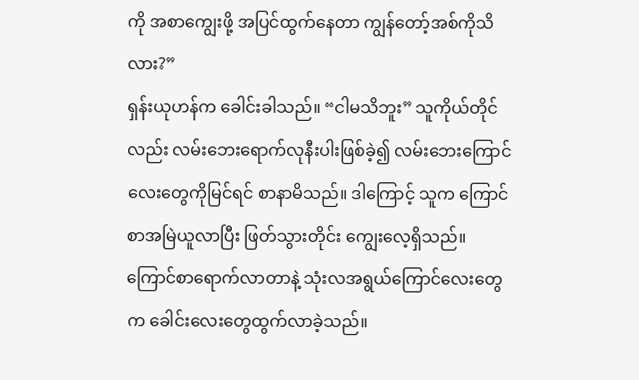ကို အစာကျွေးဖို့ အပြင်ထွက်နေတာ ကျွန်တော့်အစ်ကိုသိလား?”
ရှန်းယုဟန်က ခေါင်းခါသည်။ “ငါမသိဘူး” သူကိုယ်တိုင်လည်း လမ်းဘေးရောက်လုနီးပါးဖြစ်ခဲ့၍ လမ်းဘေးကြောင်လေးတွေကိုမြင်ရင် စာနာမိသည်။ ဒါကြောင့် သူက ကြောင်စာအမြဲယူလာပြီး ဖြတ်သွားတိုင်း ကျွေးလေ့ရှိသည်။
ကြောင်စာရောက်လာတာနဲ့ သုံးလအရွယ်ကြောင်လေးတွေက ခေါင်းလေးတွေထွက်လာခဲ့သည်။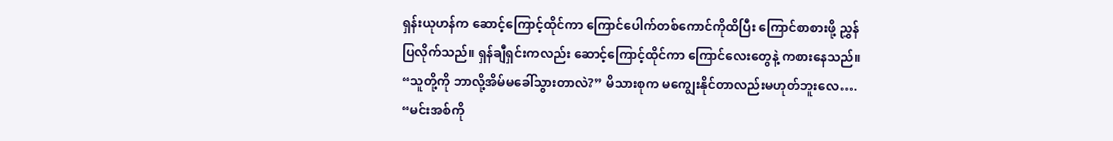ရှန်းယုဟန်က ဆောင့်ကြောင့်ထိုင်ကာ ကြောင်ပေါက်တစ်ကောင်ကိုထိပြီး ကြောင်စာစားဖို့ ညွှန်ပြလိုက်သည်။ ရှန်ချီရှင်းကလည်း ဆောင့်ကြောင့်ထိုင်ကာ ကြောင်လေးတွေနဲ့ ကစားနေသည်။
“သူတို့ကို ဘာလို့အိမ်မခေါ်သွားတာလဲ?” မိသားစုက မကျွေးနိုင်တာလည်းမဟုတ်ဘူးလေ….
“မင်းအစ်ကို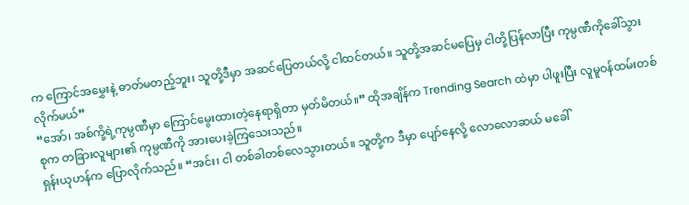က ကြောင်အမွှေးနဲ့ ဓာတ်မတည့်ဘူး၊ သူတို့ဒီမှာ အဆင်ပြေတယ်လို့ ငါထင်တယ်။ သူတို့အဆင်မပြေမှ ငါတို့ပြန်လာပြီး ကုမ္ပဏီကိုခေါ်သွားလိုက်မယ်”
“အော်၊ အစ်ကို့ရဲ့ကုမ္ပဏီမှာ ကြောင်မွေးထားတဲ့နေရာရှိတာ မှတ်မိတယ်။” ထိုအချိန်က Trending Search ထဲမှာ ပါဖူးပြီး လူမူဝန်ထမ်းတစ်စုက တခြားလူများ၏ ကုမ္ပဏီကို အားပေးခဲ့ကြသေးသည်။
ရှန်းယုဟန်က ပြောလိုက်သည်။ “အင်း၊ ငါ တစ်ခါတစ်လေသွားတယ်။ သူတို့က ဒီမှာ ပျော်နေလို့ လောလောဆယ် မခေါ်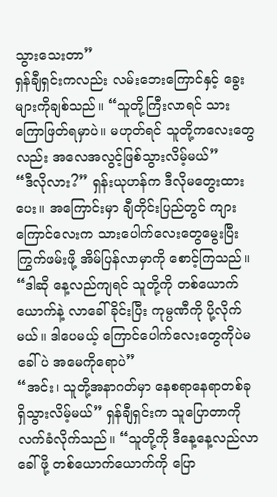သွားသေးတာ”
ရှန်ချီရှင်းကလည်း လမ်းဘေးကြောင်နှင့် ခွေးများကိုချစ်သည်။ “သူတို့ကြီးလာရင် သားကြောဖြတ်ရမှာပဲ။ မဟုတ်ရင် သူတို့ကလေးတွေလည်း အလေအလွင့်ဖြစ်သွားလိမ့်မယ်”
“ဒီလိုလား?” ရှန်းယုဟန်က ဒီလိုမတွေးထားပေး။ အကြောင်းမှာ ချီတိုင်းပြည်တွင် ကျားကြောင်လေးက သားပေါက်လေးတွေမွေးပြီး ကြွက်ဖမ်းဖို့ အိမ်ပြန်လာမှာကို စောင့်ကြသည်။ “ဒါဆို နေ့လည်ကျရင် သူတို့ကို တစ်ယောက်ယောက်နဲ့ လာခေါ်ခိုင်းပြီး ကုမ္ပဏီကို ပို့လိုက်မယ်။ ဒါပေမယ့် ကြောင်ပေါက်လေးတွေကိုပဲမခေါ်ပဲ အမေကိုရောပဲ”
“အင်း၊ သူတို့အနာဂတ်မှာ နေစရာနေရာတစ်ခု ရှိသွားလိမ့်မယ်” ရှန်ချီရှင်းက သူပြောတာကိုလက်ခံလိုက်သည်။ “သူတို့ကို ဒီနေ့နေ့လည်လာခေါ်ဖို့ တစ်ယောက်ယောက်ကို ပြော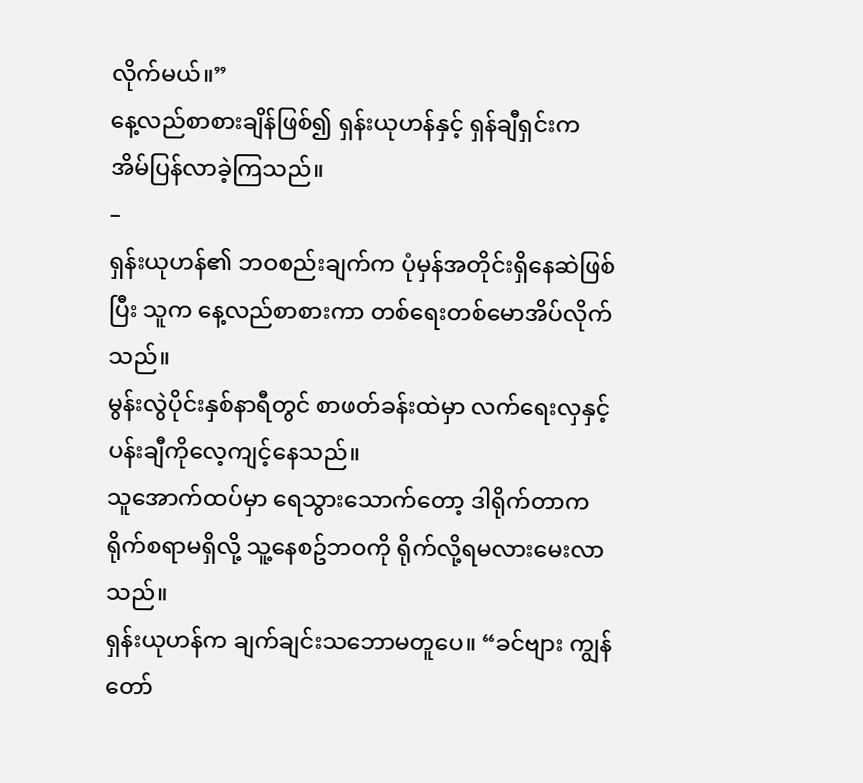လိုက်မယ်။”
နေ့လည်စာစားချိန်ဖြစ်၍ ရှန်းယုဟန်နှင့် ရှန်ချီရှင်းက အိမ်ပြန်လာခဲ့ကြသည်။
–
ရှန်းယုဟန်၏ ဘဝစည်းချက်က ပုံမှန်အတိုင်းရှိနေဆဲဖြစ်ပြီး သူက နေ့လည်စာစားကာ တစ်ရေးတစ်မောအိပ်လိုက်သည်။
မွန်းလွဲပိုင်းနှစ်နာရီတွင် စာဖတ်ခန်းထဲမှာ လက်ရေးလှနှင့် ပန်းချီကိုလေ့ကျင့်နေသည်။
သူအောက်ထပ်မှာ ရေသွားသောက်တော့ ဒါရိုက်တာက ရိုက်စရာမရှိလို့ သူ့နေစဥ်ဘဝကို ရိုက်လို့ရမလားမေးလာသည်။
ရှန်းယုဟန်က ချက်ချင်းသဘောမတူပေ။ “ခင်ဗျား ကျွန်တော်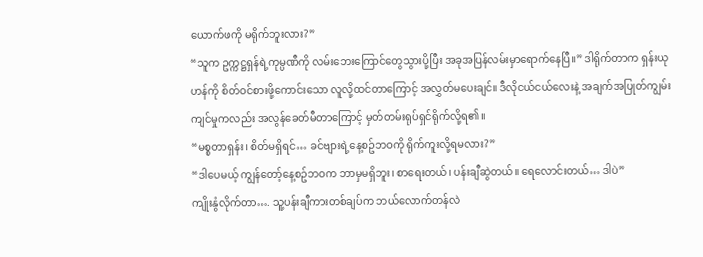ယောက်ဖကို မရိုက်ဘူးလား?”
“သူက ဥက္ကဋ္ဌရှန်ရဲ့ကုမ္ပဏီကို လမ်းဘေးကြောင်တွေသွားပို့ပြီး အခုအပြန်လမ်းမှာရောက်နေပြီ။” ဒါရိုက်တာက ရှန်းယုဟန်ကို စိတ်ဝင်စားဖို့ကောင်းသော လူလို့ထင်တာကြောင့် အလွှတ်မပေးချင်။ ဒီလိုငယ်ငယ်လေးနဲ့ အချက်အပြုတ်ကျွမ်းကျင်မှုကလည်း အလွန်ခေတ်မီတာကြောင့် မှတ်တမ်းရုပ်ရှင်ရိုက်လို့ရ၏။
“မစ္စတာရှန်း၊ စိတ်မရှိရင်… ခင်ဗျားရဲ့နေ့စဥ်ဘဝကို ရိုက်ကူးလို့ရမလား?”
“ဒါပေမယ့် ကျွန်တော့်နေ့စဥ်ဘဝက ဘာမှမရှိဘူး၊ စာရေးတယ်၊ ပန်းချီဆွဲတယ်။ ရေလောင်းတယ်… ဒါပဲ”
ကျိုးနွံလိုက်တာ…. သူ့ပန်းချီကားတစ်ချပ်က ဘယ်လောက်တန်လဲ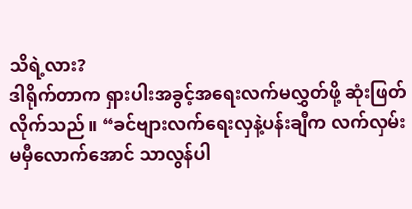သိရဲ့လား?
ဒါရိုက်တာက ရှားပါးအခွင့်အရေးလက်မလွှတ်ဖို့ ဆုံးဖြတ်လိုက်သည်။ “ခင်ဗျားလက်ရေးလှနဲ့ပန်းချီက လက်လှမ်းမမှီလောက်အောင် သာလွန်ပါ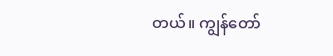တယ်။ ကျွန်တော်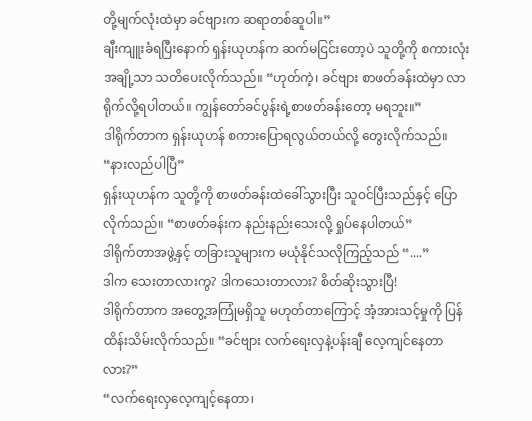တို့မျက်လုံးထဲမှာ ခင်ဗျားက ဆရာတစ်ဆူပါ။”
ချီးကျူးခံရပြီးနောက် ရှန်းယုဟန်က ဆက်မငြင်းတော့ပဲ သူတို့ကို စကားလုံးအချို့သာ သတိပေးလိုက်သည်။ “ဟုတ်ကဲ့၊ ခင်ဗျား စာဖတ်ခန်းထဲမှာ လာရိုက်လို့ရပါတယ်။ ကျွန်တော်ခင်ပွန်းရဲ့စာဖတ်ခန်းတော့ မရဘူး။”
ဒါရိုက်တာက ရှန်းယုဟန် စကားပြောရလွယ်တယ်လို့ တွေးလိုက်သည်။ “နားလည်ပါပြီ”
ရှန်းယုဟန်က သူတို့ကို စာဖတ်ခန်းထဲခေါ်သွားပြီး သူဝင်ပြီးသည်နှင့် ပြောလိုက်သည်။ “စာဖတ်ခန်းက နည်းနည်းသေးလို့ ရှုပ်နေပါတယ်”
ဒါရိုက်တာအဖွဲ့နှင့် တခြားသူများက မယုံနိုင်သလိုကြည့်သည် “....”
ဒါက သေးတာလားကွ? ဒါကသေးတာလား? စိတ်ဆိုးသွားပြီ!
ဒါရိုက်တာက အတွေ့အကြုံမရှိသူ မဟုတ်တာကြောင့် အံ့အားသင့်မှုကို ပြန်ထိန်းသိမ်းလိုက်သည်။ “ခင်ဗျား လက်ရေးလှနဲ့ပန်းချီ လေ့ကျင်နေတာလား?”
“လက်ရေးလှလေ့ကျင့်နေတာ၊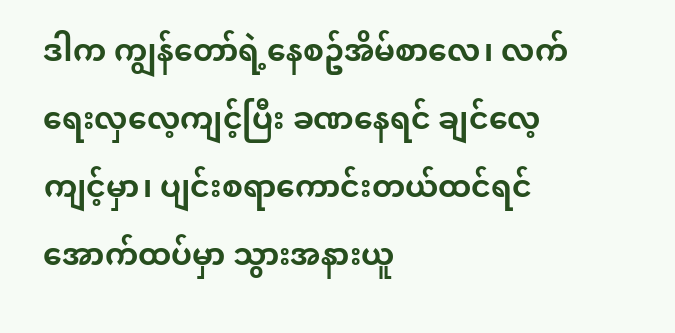ဒါက ကျွန်တော်ရဲ့နေစဥ်အိမ်စာလေ၊ လက်ရေးလှလေ့ကျင့်ပြီး ခဏနေရင် ချင်လေ့ကျင့်မှာ၊ ပျင်းစရာကောင်းတယ်ထင်ရင် အောက်ထပ်မှာ သွားအနားယူ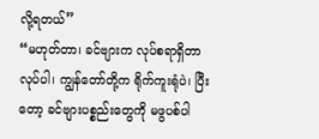လို့ရတယ်”
“မဟုတ်တာ၊ ခင်ဗျားက လုပ်စရာရှိတာလုပ်ပါ၊ ကျွန်တော်တို့က ရိုက်ကူးရုံပဲ၊ ပြီးတော့ ခင်ဗျားပစ္စည်းတွေကို မဖွပစ်ပါ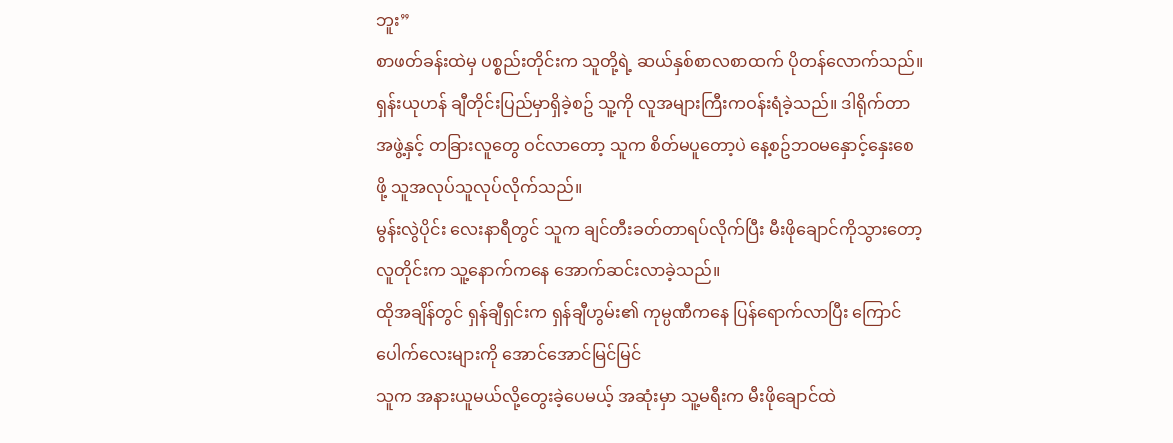ဘူး”
စာဖတ်ခန်းထဲမှ ပစ္စည်းတိုင်းက သူတို့ရဲ့ ဆယ်နှစ်စာလစာထက် ပိုတန်လောက်သည်။
ရှန်းယုဟန် ချီတိုင်းပြည်မှာရှိခဲ့စဥ် သူ့ကို လူအများကြီးကဝန်းရံခဲ့သည်။ ဒါရိုက်တာအဖွဲ့နှင့် တခြားလူတွေ ဝင်လာတော့ သူက စိတ်မပူတော့ပဲ နေ့စဥ်ဘဝမနှောင့်နှေးစေဖို့ သူအလုပ်သူလုပ်လိုက်သည်။
မွန်းလွဲပိုင်း လေးနာရီတွင် သူက ချင်တီးခတ်တာရပ်လိုက်ပြီး မီးဖိုချောင်ကိုသွားတော့ လူတိုင်းက သူ့နောက်ကနေ အောက်ဆင်းလာခဲ့သည်။
ထိုအချိန်တွင် ရှန်ချီရှင်းက ရှန်ချီဟွမ်း၏ ကုမ္ပဏီကနေ ပြန်ရောက်လာပြီး ကြောင်ပေါက်လေးများကို အောင်အောင်မြင်မြင်
သူက အနားယူမယ်လို့တွေးခဲ့ပေမယ့် အဆုံးမှာ သူ့မရီးက မီးဖိုချောင်ထဲ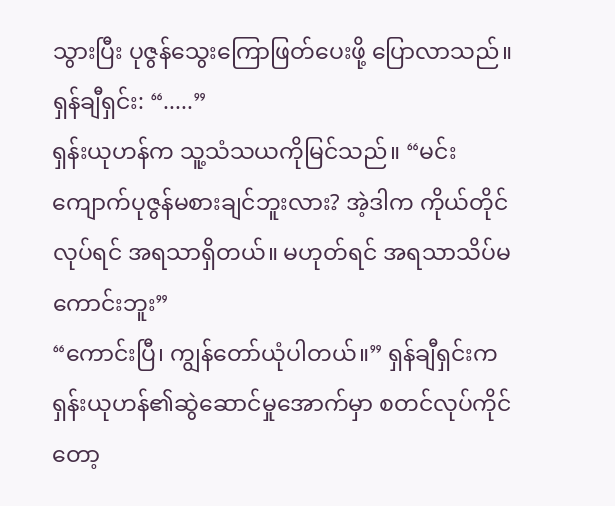သွားပြီး ပုဇွန်သွေးကြောဖြတ်ပေးဖို့ ပြောလာသည်။
ရှန်ချီရှင်း: “.....”
ရှန်းယုဟန်က သူ့သံသယကိုမြင်သည်။ “မင်းကျောက်ပုဇွန်မစားချင်ဘူးလား? အဲ့ဒါက ကိုယ်တိုင်လုပ်ရင် အရသာရှိတယ်။ မဟုတ်ရင် အရသာသိပ်မကောင်းဘူး”
“ကောင်းပြီ၊ ကျွန်တော်ယုံပါတယ်။” ရှန်ချီရှင်းက ရှန်းယုဟန်၏ဆွဲဆောင်မှုအောက်မှာ စတင်လုပ်ကိုင်တော့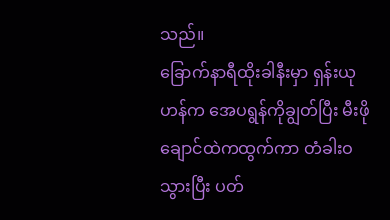သည်။
ခြောက်နာရီထိုးခါနီးမှာ ရှန်းယုဟန်က အေပရွန်ကိုချွတ်ပြီး မီးဖိုချောင်ထဲကထွက်ကာ တံခါးဝသွားပြီး ပတ်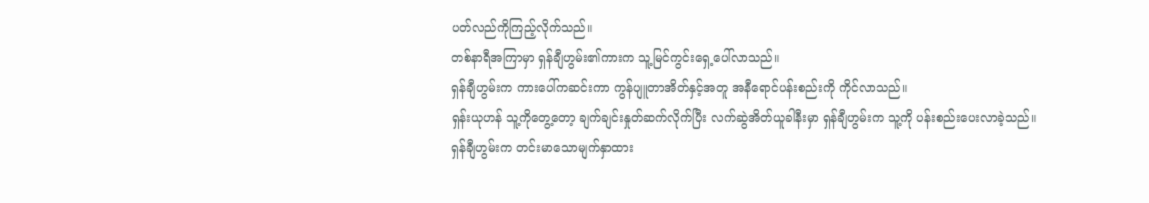ပတ်လည်ကိုကြည့်လိုက်သည်။
တစ်နာရီအကြာမှာ ရှန်ချီဟွမ်း၏ကားက သူ့မြင်ကွင်းရှေ့ပေါ်လာသည်။
ရှန်ချီဟွမ်းက ကားပေါ်ကဆင်းကာ ကွန်ပျူတာအိတ်နှင့်အတူ အနီရောင်ပန်းစည်းကို ကိုင်လာသည်။
ရှန်းယုဟန် သူ့ကိုတွေ့တော့ ချက်ချင်းနှုတ်ဆက်လိုက်ပြီး လက်ဆွဲအိတ်ယူခါနီးမှာ ရှန်ချီဟွမ်းက သူ့ကို ပန်းစည်းပေးလာခဲ့သည်။
ရှန်ချီဟွမ်းက တင်းမာသောမျက်နှာထား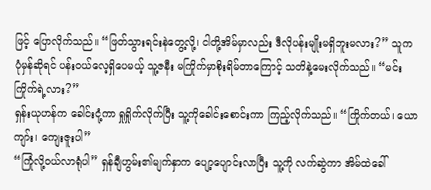ဖြင့် ပြောလိုက်သည်။ “ဖြတ်သွားရင်းနဲတွေ့လို့၊ ငါတို့အိမ်မှာလည်း ဒီလိုပန်းမျိုးမရှိဘူးမလား?” သူက ပုံမှန်ဆိုရင် ပန်းဝယ်လေ့ရှိပေမယ့် သူ့ဇနီး မကြိုက်မှာစိုးရိမ်တာကြောင့် သတိနဲ့မေးလိုက်သည်။ “မင်းကြိုက်ရဲ့လား?”
ရှန်းယုဟန်က ခေါင်းငုံ့ကာ ရှုရှိုက်လိုက်ပြီး သူ့ကိုခေါင်းစောင်းကာ ကြည့်လိုက်သည်။ “ကြိုက်တယ်၊ ယောကျာ်း၊ ကျေးဇူးပါ”
“ကြုံလို့ဝယ်လာရုံပါ” ရှန်ချီဟွမ်း၏မျက်နှာက ပျော့ပျောင်းလာပြီး သူ့ကို လက်ဆွဲကာ အိမ်ထဲခေါ်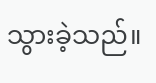သွားခဲ့သည်။